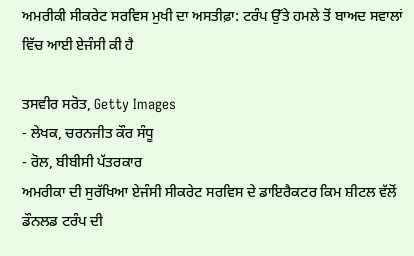ਅਮਰੀਕੀ ਸੀਕਰੇਟ ਸਰਵਿਸ ਮੁਖੀ ਦਾ ਅਸਤੀਫ਼ਾ: ਟਰੰਪ ਉੱਤੇ ਹਮਲੇ ਤੋਂ ਬਾਅਦ ਸਵਾਲਾਂ ਵਿੱਚ ਆਈ ਏਜੰਸੀ ਕੀ ਹੈ

ਤਸਵੀਰ ਸਰੋਤ, Getty Images
- ਲੇਖਕ, ਚਰਨਜੀਤ ਕੌਰ ਸੰਧੂ
- ਰੋਲ, ਬੀਬੀਸੀ ਪੱਤਰਕਾਰ
ਅਮਰੀਕਾ ਦੀ ਸੁਰੱਖਿਆ ਏਜੰਸੀ ਸੀਕਰੇਟ ਸਰਵਿਸ ਦੇ ਡਾਇਰੈਕਟਰ ਕਿਮ ਸ਼ੀਟਲ ਵੱਲੋਂ ਡੌਨਲਡ ਟਰੰਪ ਦੀ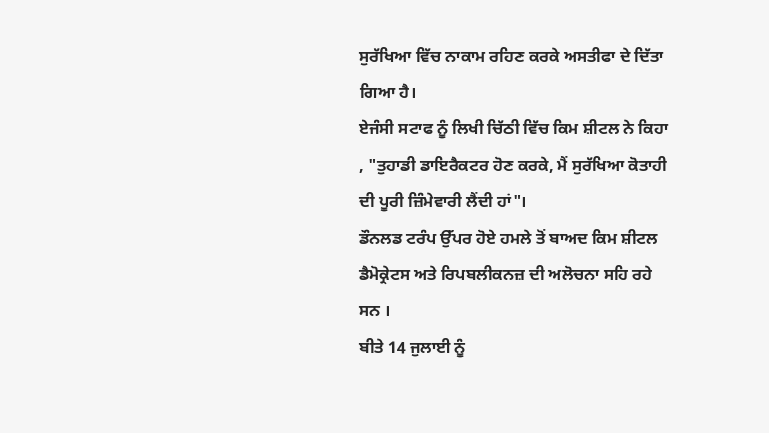ਸੁਰੱਖਿਆ ਵਿੱਚ ਨਾਕਾਮ ਰਹਿਣ ਕਰਕੇ ਅਸਤੀਫਾ ਦੇ ਦਿੱਤਾ ਗਿਆ ਹੈ।
ਏਜੰਸੀ ਸਟਾਫ ਨੂੰ ਲਿਖੀ ਚਿੱਠੀ ਵਿੱਚ ਕਿਮ ਸ਼ੀਟਲ ਨੇ ਕਿਹਾ , "ਤੁਹਾਡੀ ਡਾਇਰੈਕਟਰ ਹੋਣ ਕਰਕੇ, ਮੈਂ ਸੁਰੱਖਿਆ ਕੋਤਾਹੀ ਦੀ ਪੂਰੀ ਜ਼ਿੰਮੇਵਾਰੀ ਲੈਂਦੀ ਹਾਂ"।
ਡੌਨਲਡ ਟਰੰਪ ਉੱਪਰ ਹੋਏ ਹਮਲੇ ਤੋਂ ਬਾਅਦ ਕਿਮ ਸ਼ੀਟਲ ਡੈਮੋਕ੍ਰੇਟਸ ਅਤੇ ਰਿਪਬਲੀਕਨਜ਼ ਦੀ ਅਲੋਚਨਾ ਸਹਿ ਰਹੇ ਸਨ ।
ਬੀਤੇ 14 ਜੁਲਾਈ ਨੂੰ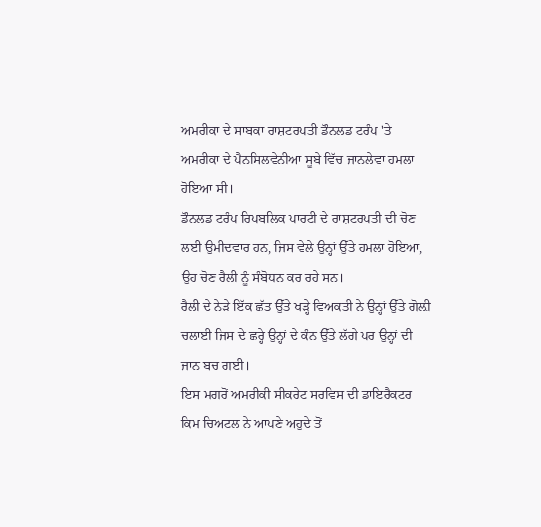ਅਮਰੀਕਾ ਦੇ ਸਾਬਕਾ ਰਾਸ਼ਟਰਪਤੀ ਡੌਨਲਡ ਟਰੰਪ 'ਤੇ ਅਮਰੀਕਾ ਦੇ ਪੈਨਸਿਲਵੇਨੀਆ ਸੂਬੇ ਵਿੱਚ ਜਾਨਲੇਵਾ ਹਮਲਾ ਹੋਇਆ ਸੀ।
ਡੌਨਲਡ ਟਰੰਪ ਰਿਪਬਲਿਕ ਪਾਰਟੀ ਦੇ ਰਾਸ਼ਟਰਪਤੀ ਦੀ ਚੋਣ ਲਈ ਉਮੀਦਵਾਰ ਹਨ, ਜਿਸ ਵੇਲੇ ਉਨ੍ਹਾਂ ਉੱਤੇ ਹਮਲਾ ਹੋਇਆ, ਉਹ ਚੋਣ ਰੈਲੀ ਨੂੰ ਸੰਬੋਧਨ ਕਰ ਰਹੇ ਸਨ।
ਰੈਲੀ ਦੇ ਨੇੜੇ ਇੱਕ ਛੱਤ ਉੱਤੇ ਖੜ੍ਹੇ ਵਿਅਕਤੀ ਨੇ ਉਨ੍ਹਾਂ ਉੱਤੇ ਗੋਲ਼ੀ ਚਲਾਈ ਜਿਸ ਦੇ ਛਰ੍ਹੇ ਉਨ੍ਹਾਂ ਦੇ ਕੰਨ ਉੱਤੇ ਲੱਗੇ ਪਰ ਉਨ੍ਹਾਂ ਦੀ ਜਾਨ ਬਚ ਗਈ।
ਇਸ ਮਗਰੋਂ ਅਮਰੀਕੀ ਸੀਕਰੇਟ ਸਰਵਿਸ ਦੀ ਡਾਇਰੈਕਟਰ ਕਿਮ ਚਿਅਟਲ ਨੇ ਆਪਣੇ ਅਹੁਦੇ ਤੋਂ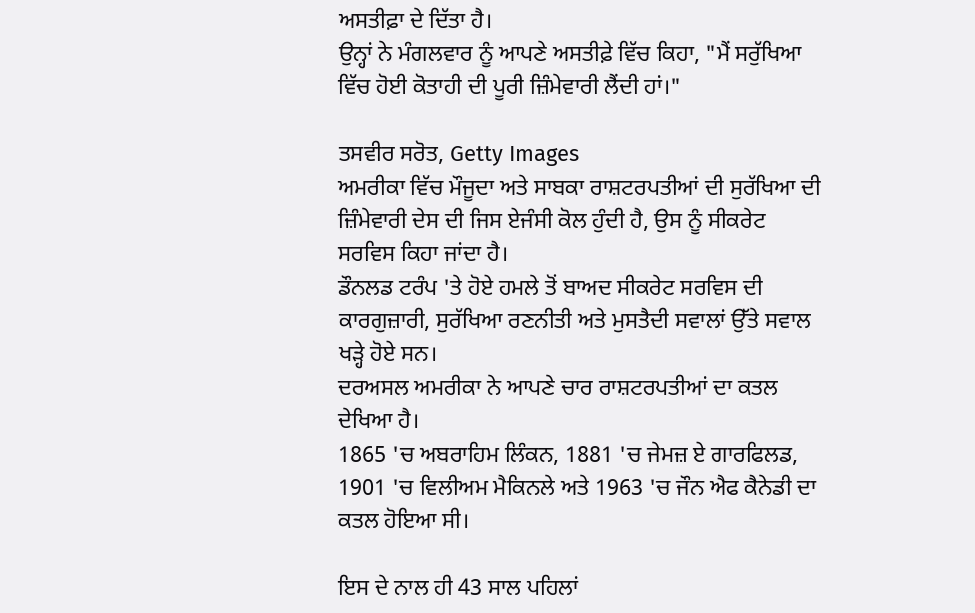ਅਸਤੀਫ਼ਾ ਦੇ ਦਿੱਤਾ ਹੈ।
ਉਨ੍ਹਾਂ ਨੇ ਮੰਗਲਵਾਰ ਨੂੰ ਆਪਣੇ ਅਸਤੀਫ਼ੇ ਵਿੱਚ ਕਿਹਾ, "ਮੈਂ ਸਰੁੱਖਿਆ ਵਿੱਚ ਹੋਈ ਕੋਤਾਹੀ ਦੀ ਪੂਰੀ ਜ਼ਿੰਮੇਵਾਰੀ ਲੈਂਦੀ ਹਾਂ।"

ਤਸਵੀਰ ਸਰੋਤ, Getty Images
ਅਮਰੀਕਾ ਵਿੱਚ ਮੌਜੂਦਾ ਅਤੇ ਸਾਬਕਾ ਰਾਸ਼ਟਰਪਤੀਆਂ ਦੀ ਸੁਰੱਖਿਆ ਦੀ ਜ਼ਿੰਮੇਵਾਰੀ ਦੇਸ ਦੀ ਜਿਸ ਏਜੰਸੀ ਕੋਲ ਹੁੰਦੀ ਹੈ, ਉਸ ਨੂੰ ਸੀਕਰੇਟ ਸਰਵਿਸ ਕਿਹਾ ਜਾਂਦਾ ਹੈ।
ਡੌਨਲਡ ਟਰੰਪ 'ਤੇ ਹੋਏ ਹਮਲੇ ਤੋਂ ਬਾਅਦ ਸੀਕਰੇਟ ਸਰਵਿਸ ਦੀ ਕਾਰਗੁਜ਼ਾਰੀ, ਸੁਰੱਖਿਆ ਰਣਨੀਤੀ ਅਤੇ ਮੁਸਤੈਦੀ ਸਵਾਲਾਂ ਉੱਤੇ ਸਵਾਲ ਖੜ੍ਹੇ ਹੋਏ ਸਨ।
ਦਰਅਸਲ ਅਮਰੀਕਾ ਨੇ ਆਪਣੇ ਚਾਰ ਰਾਸ਼ਟਰਪਤੀਆਂ ਦਾ ਕਤਲ ਦੇਖਿਆ ਹੈ।
1865 'ਚ ਅਬਰਾਹਿਮ ਲਿੰਕਨ, 1881 'ਚ ਜੇਮਜ਼ ਏ ਗਾਰਫਿਲਡ, 1901 'ਚ ਵਿਲੀਅਮ ਮੈਕਿਨਲੇ ਅਤੇ 1963 'ਚ ਜੌਨ ਐਫ ਕੈਨੇਡੀ ਦਾ ਕਤਲ ਹੋਇਆ ਸੀ।

ਇਸ ਦੇ ਨਾਲ ਹੀ 43 ਸਾਲ ਪਹਿਲਾਂ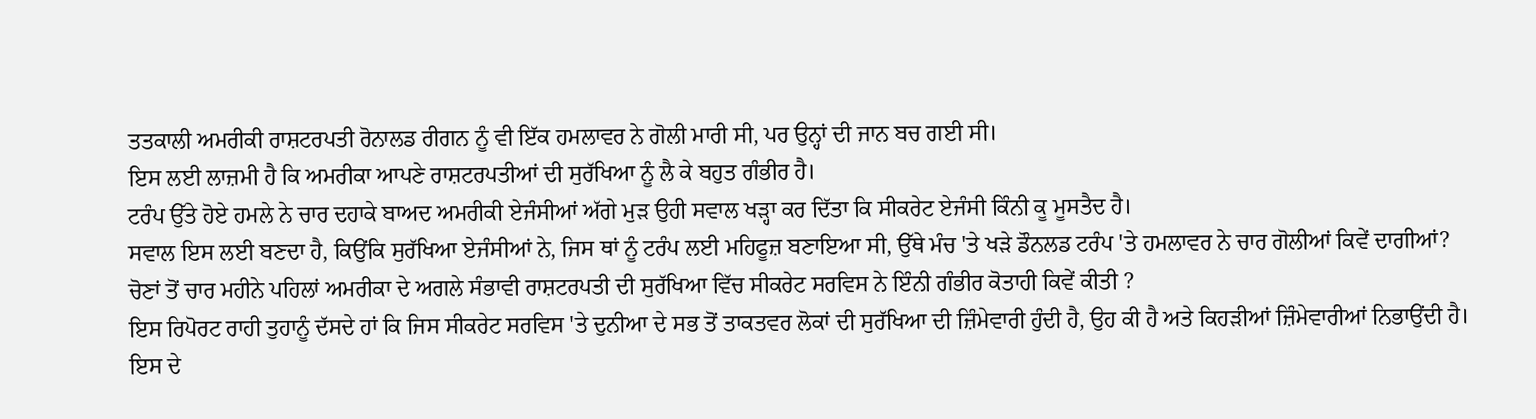ਤਤਕਾਲੀ ਅਮਰੀਕੀ ਰਾਸ਼ਟਰਪਤੀ ਰੋਨਾਲਡ ਰੀਗਨ ਨੂੰ ਵੀ ਇੱਕ ਹਮਲਾਵਰ ਨੇ ਗੋਲੀ ਮਾਰੀ ਸੀ, ਪਰ ਉਨ੍ਹਾਂ ਦੀ ਜਾਨ ਬਚ ਗਈ ਸੀ।
ਇਸ ਲਈ ਲਾਜ਼ਮੀ ਹੈ ਕਿ ਅਮਰੀਕਾ ਆਪਣੇ ਰਾਸ਼ਟਰਪਤੀਆਂ ਦੀ ਸੁਰੱਖਿਆ ਨੂੰ ਲੈ ਕੇ ਬਹੁਤ ਗੰਭੀਰ ਹੈ।
ਟਰੰਪ ਉੱਤੇ ਹੋਏ ਹਮਲੇ ਨੇ ਚਾਰ ਦਹਾਕੇ ਬਾਅਦ ਅਮਰੀਕੀ ਏਜੰਸੀਆਂ ਅੱਗੇ ਮੁੜ ਉਹੀ ਸਵਾਲ ਖੜ੍ਹਾ ਕਰ ਦਿੱਤਾ ਕਿ ਸੀਕਰੇਟ ਏਜੰਸੀ ਕਿੰਨੀ ਕੂ ਮੂਸਤੈਦ ਹੈ।
ਸਵਾਲ ਇਸ ਲਈ ਬਣਦਾ ਹੈ, ਕਿਉਂਕਿ ਸੁਰੱਖਿਆ ਏਜੰਸੀਆਂ ਨੇ, ਜਿਸ ਥਾਂ ਨੂੰ ਟਰੰਪ ਲਈ ਮਹਿਫੂਜ਼ ਬਣਾਇਆ ਸੀ, ਉੱਥੇ ਮੰਚ 'ਤੇ ਖੜੇ ਡੌਨਲਡ ਟਰੰਪ 'ਤੇ ਹਮਲਾਵਰ ਨੇ ਚਾਰ ਗੋਲੀਆਂ ਕਿਵੇਂ ਦਾਗੀਆਂ?
ਚੋਣਾਂ ਤੋਂ ਚਾਰ ਮਹੀਨੇ ਪਹਿਲਾਂ ਅਮਰੀਕਾ ਦੇ ਅਗਲੇ ਸੰਭਾਵੀ ਰਾਸ਼ਟਰਪਤੀ ਦੀ ਸੁਰੱਖਿਆ ਵਿੱਚ ਸੀਕਰੇਟ ਸਰਵਿਸ ਨੇ ਇੰਨੀ ਗੰਭੀਰ ਕੋਤਾਹੀ ਕਿਵੇਂ ਕੀਤੀ ?
ਇਸ ਰਿਪੋਰਟ ਰਾਹੀ ਤੁਹਾਨੂੰ ਦੱਸਦੇ ਹਾਂ ਕਿ ਜਿਸ ਸੀਕਰੇਟ ਸਰਵਿਸ 'ਤੇ ਦੁਨੀਆ ਦੇ ਸਭ ਤੋਂ ਤਾਕਤਵਰ ਲੋਕਾਂ ਦੀ ਸੁਰੱਖਿਆ ਦੀ ਜ਼ਿੰਮੇਵਾਰੀ ਹੁੰਦੀ ਹੈ, ਉਹ ਕੀ ਹੈ ਅਤੇ ਕਿਹੜੀਆਂ ਜ਼ਿੰਮੇਵਾਰੀਆਂ ਨਿਭਾਉਂਦੀ ਹੈ।
ਇਸ ਦੇ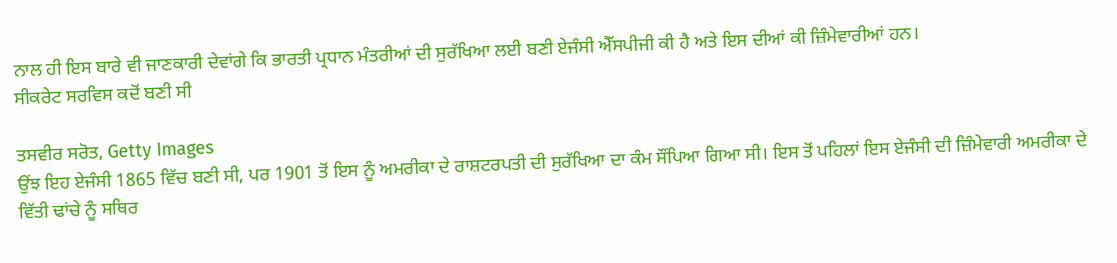ਨਾਲ ਹੀ ਇਸ ਬਾਰੇ ਵੀ ਜਾਣਕਾਰੀ ਦੇਵਾਂਗੇ ਕਿ ਭਾਰਤੀ ਪ੍ਰਧਾਨ ਮੰਤਰੀਆਂ ਦੀ ਸੁਰੱਖਿਆ ਲਈ ਬਣੀ ਏਜੰਸੀ ਐੱਸਪੀਜੀ ਕੀ ਹੈ ਅਤੇ ਇਸ ਦੀਆਂ ਕੀ ਜ਼ਿੰਮੇਵਾਰੀਆਂ ਹਨ।
ਸੀਕਰੇਟ ਸਰਵਿਸ ਕਦੋਂ ਬਣੀ ਸੀ

ਤਸਵੀਰ ਸਰੋਤ, Getty Images
ਉਂਝ ਇਹ ਏਜੰਸੀ 1865 ਵਿੱਚ ਬਣੀ ਸੀ, ਪਰ 1901 ਤੋਂ ਇਸ ਨੂੰ ਅਮਰੀਕਾ ਦੇ ਰਾਸ਼ਟਰਪਤੀ ਦੀ ਸੁਰੱਖਿਆ ਦਾ ਕੰਮ ਸੌਂਪਿਆ ਗਿਆ ਸੀ। ਇਸ ਤੋਂ ਪਹਿਲਾਂ ਇਸ ਏਜੰਸੀ ਦੀ ਜ਼ਿੰਮੇਵਾਰੀ ਅਮਰੀਕਾ ਦੇ ਵਿੱਤੀ ਢਾਂਚੇ ਨੂੰ ਸਥਿਰ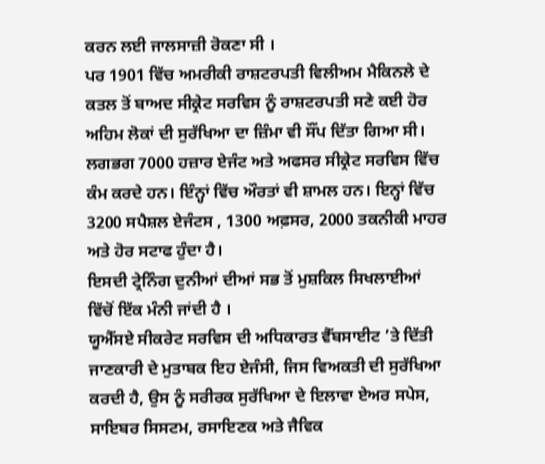ਕਰਨ ਲਈ ਜਾਲਸਾਜ਼ੀ ਰੋਕਣਾ ਸੀ ।
ਪਰ 1901 ਵਿੱਚ ਅਮਰੀਕੀ ਰਾਸ਼ਟਰਪਤੀ ਵਿਲੀਅਮ ਮੈਕਿਨਲੇ ਦੇ ਕਤਲ ਤੋਂ ਬਾਅਦ ਸੀਕ੍ਰੇਟ ਸਰਵਿਸ ਨੂੰ ਰਾਸ਼ਟਰਪਤੀ ਸਣੇ ਕਈ ਹੋਰ ਅਹਿਮ ਲੋਕਾਂ ਦੀ ਸੁਰੱਖਿਆ ਦਾ ਜ਼ਿੰਮਾ ਵੀ ਸੌਂਪ ਦਿੱਤਾ ਗਿਆ ਸੀ।
ਲਗਭਗ 7000 ਹਜ਼ਾਰ ਏਜੰਟ ਅਤੇ ਅਫਸਰ ਸੀਕ੍ਰੇਟ ਸਰਵਿਸ ਵਿੱਚ ਕੰਮ ਕਰਦੇ ਹਨ। ਇੰਨ੍ਹਾਂ ਵਿੱਚ ਔਰਤਾਂ ਵੀ ਸ਼ਾਮਲ ਹਨ। ਇਨ੍ਹਾਂ ਵਿੱਚ 3200 ਸਪੈਸ਼ਲ ਏਜੰਟਸ , 1300 ਅਫ਼ਸਰ, 2000 ਤਕਨੀਕੀ ਮਾਹਰ ਅਤੇ ਹੋਰ ਸਟਾਫ ਹੁੰਦਾ ਹੈ।
ਇਸਦੀ ਟ੍ਰੇਨਿੰਗ ਦੁਨੀਆਂ ਦੀਆਂ ਸਭ ਤੋਂ ਮੁਸ਼ਕਿਲ ਸਿਖਲਾਈਆਂ ਵਿੱਚੋਂ ਇੱਕ ਮੰਨੀ ਜਾਂਦੀ ਹੈ ।
ਯੂਐੱਸਏ ਸੀਕਰੇਟ ਸਰਵਿਸ ਦੀ ਅਧਿਕਾਰਤ ਵੈੱਬਸਾਈਟ ’ਤੇ ਦਿੱਤੀ ਜਾਣਕਾਰੀ ਦੇ ਮੁਤਾਬਕ ਇਹ ਏਜੰਸੀ, ਜਿਸ ਵਿਅਕਤੀ ਦੀ ਸੁਰੱਖਿਆ ਕਰਦੀ ਹੈ, ਉਸ ਨੂੰ ਸਰੀਰਕ ਸੁਰੱਖਿਆ ਦੇ ਇਲਾਵਾ ਏਅਰ ਸਪੇਸ, ਸਾਇਬਰ ਸਿਸਟਮ, ਰਸਾਇਣਕ ਅਤੇ ਜੈਵਿਕ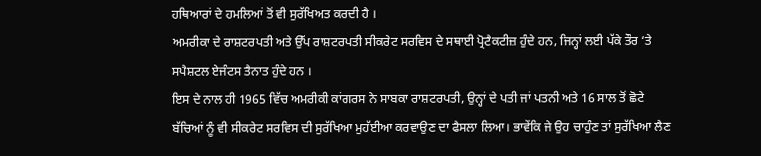ਹਥਿਆਰਾਂ ਦੇ ਹਮਲਿਆਂ ਤੋਂ ਵੀ ਸੁਰੱਖਿਅਤ ਕਰਦੀ ਹੈ ।
ਅਮਰੀਕਾ ਦੇ ਰਾਸ਼ਟਰਪਤੀ ਅਤੇ ਉੱਪ ਰਾਸ਼ਟਰਪਤੀ ਸੀਕਰੇਟ ਸਰਵਿਸ ਦੇ ਸਥਾਈ ਪ੍ਰੋਟੈਕਟੀਜ਼ ਹੁੰਦੇ ਹਨ, ਜਿਨ੍ਹਾਂ ਲਈ ਪੱਕੇ ਤੌਰ ‘ਤੇ ਸਪੈਸ਼ਟਲ ਏਜੰਟਸ ਤੈਨਾਤ ਹੁੰਦੇ ਹਨ ।
ਇਸ ਦੇ ਨਾਲ ਹੀ 1965 ਵਿੱਚ ਅਮਰੀਕੀ ਕਾਂਗਰਸ ਨੇ ਸਾਬਕਾ ਰਾਸ਼ਟਰਪਤੀ, ਉਨ੍ਹਾਂ ਦੇ ਪਤੀ ਜਾਂ ਪਤਨੀ ਅਤੇ 16 ਸਾਲ ਤੋਂ ਛੋਟੇ ਬੱਚਿਆਂ ਨੂੰ ਵੀ ਸੀਕਰੇਟ ਸਰਵਿਸ ਦੀ ਸੁਰੱਖਿਆ ਮੁਹੱਈਆ ਕਰਵਾਉਣ ਦਾ ਫੈਸਲਾ ਲਿਆ। ਭਾਵੇਂਕਿ ਜੇ ਉਹ ਚਾਹੁੰਣ ਤਾਂ ਸੁਰੱਖਿਆ ਲੈਣ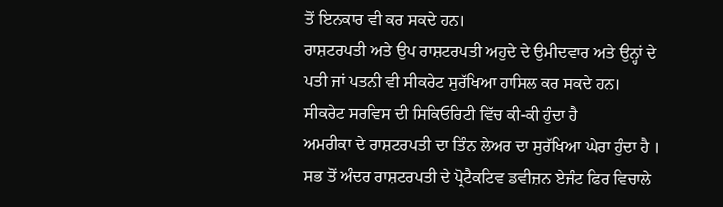ਤੋਂ ਇਨਕਾਰ ਵੀ ਕਰ ਸਕਦੇ ਹਨ।
ਰਾਸ਼ਟਰਪਤੀ ਅਤੇ ਉਪ ਰਾਸ਼ਟਰਪਤੀ ਅਹੁਦੇ ਦੇ ਉਮੀਦਵਾਰ ਅਤੇ ਉਨ੍ਹਾਂ ਦੇ ਪਤੀ ਜਾਂ ਪਤਨੀ ਵੀ ਸੀਕਰੇਟ ਸੁਰੱਖਿਆ ਹਾਸਿਲ ਕਰ ਸਕਦੇ ਹਨ।
ਸੀਕਰੇਟ ਸਰਵਿਸ ਦੀ ਸਿਕਿਓਰਿਟੀ ਵਿੱਚ ਕੀ-ਕੀ ਹੁੰਦਾ ਹੈ
ਅਮਰੀਕਾ ਦੇ ਰਾਸ਼ਟਰਪਤੀ ਦਾ ਤਿੰਨ ਲੇਅਰ ਦਾ ਸੁਰੱਖਿਆ ਘੇਰਾ ਹੁੰਦਾ ਹੈ ।
ਸਭ ਤੋਂ ਅੰਦਰ ਰਾਸ਼ਟਰਪਤੀ ਦੇ ਪ੍ਰੋਟੈਕਟਿਵ ਡਵੀਜ਼ਨ ਏਜੰਟ ਫਿਰ ਵਿਚਾਲੇ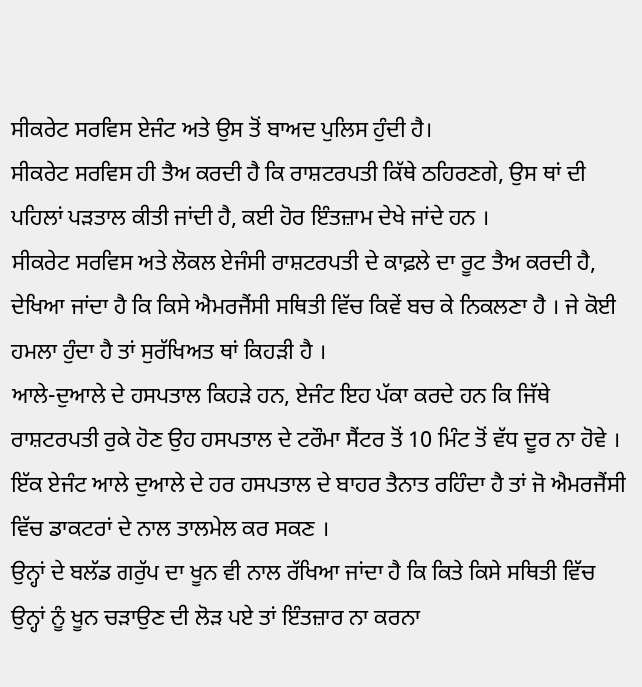ਸੀਕਰੇਟ ਸਰਵਿਸ ਏਜੰਟ ਅਤੇ ਉਸ ਤੋਂ ਬਾਅਦ ਪੁਲਿਸ ਹੁੰਦੀ ਹੈ।
ਸੀਕਰੇਟ ਸਰਵਿਸ ਹੀ ਤੈਅ ਕਰਦੀ ਹੈ ਕਿ ਰਾਸ਼ਟਰਪਤੀ ਕਿੱਥੇ ਠਹਿਰਣਗੇ, ਉਸ ਥਾਂ ਦੀ ਪਹਿਲਾਂ ਪੜਤਾਲ ਕੀਤੀ ਜਾਂਦੀ ਹੈ, ਕਈ ਹੋਰ ਇੰਤਜ਼ਾਮ ਦੇਖੇ ਜਾਂਦੇ ਹਨ ।
ਸੀਕਰੇਟ ਸਰਵਿਸ ਅਤੇ ਲੋਕਲ ਏਜੰਸੀ ਰਾਸ਼ਟਰਪਤੀ ਦੇ ਕਾਫ਼ਲੇ ਦਾ ਰੂਟ ਤੈਅ ਕਰਦੀ ਹੈ, ਦੇਖਿਆ ਜਾਂਦਾ ਹੈ ਕਿ ਕਿਸੇ ਐਮਰਜੈਂਸੀ ਸਥਿਤੀ ਵਿੱਚ ਕਿਵੇਂ ਬਚ ਕੇ ਨਿਕਲਣਾ ਹੈ । ਜੇ ਕੋਈ ਹਮਲਾ ਹੁੰਦਾ ਹੈ ਤਾਂ ਸੁਰੱਖਿਅਤ ਥਾਂ ਕਿਹੜੀ ਹੈ ।
ਆਲੇ-ਦੁਆਲੇ ਦੇ ਹਸਪਤਾਲ ਕਿਹੜੇ ਹਨ, ਏਜੰਟ ਇਹ ਪੱਕਾ ਕਰਦੇ ਹਨ ਕਿ ਜਿੱਥੇ ਰਾਸ਼ਟਰਪਤੀ ਰੁਕੇ ਹੋਣ ਉਹ ਹਸਪਤਾਲ ਦੇ ਟਰੌਮਾ ਸੈਂਟਰ ਤੋਂ 10 ਮਿੰਟ ਤੋਂ ਵੱਧ ਦੂਰ ਨਾ ਹੋਵੇ ।
ਇੱਕ ਏਜੰਟ ਆਲੇ ਦੁਆਲੇ ਦੇ ਹਰ ਹਸਪਤਾਲ ਦੇ ਬਾਹਰ ਤੈਨਾਤ ਰਹਿੰਦਾ ਹੈ ਤਾਂ ਜੋ ਐਮਰਜੈਂਸੀ ਵਿੱਚ ਡਾਕਟਰਾਂ ਦੇ ਨਾਲ ਤਾਲਮੇਲ ਕਰ ਸਕਣ ।
ਉਨ੍ਹਾਂ ਦੇ ਬਲੱਡ ਗਰੁੱਪ ਦਾ ਖੂਨ ਵੀ ਨਾਲ ਰੱਖਿਆ ਜਾਂਦਾ ਹੈ ਕਿ ਕਿਤੇ ਕਿਸੇ ਸਥਿਤੀ ਵਿੱਚ ਉਨ੍ਹਾਂ ਨੂੰ ਖੂਨ ਚੜਾਉਣ ਦੀ ਲੋੜ ਪਏ ਤਾਂ ਇੰਤਜ਼ਾਰ ਨਾ ਕਰਨਾ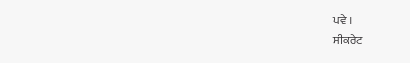ਪਵੇ ।
ਸੀਕਰੇਟ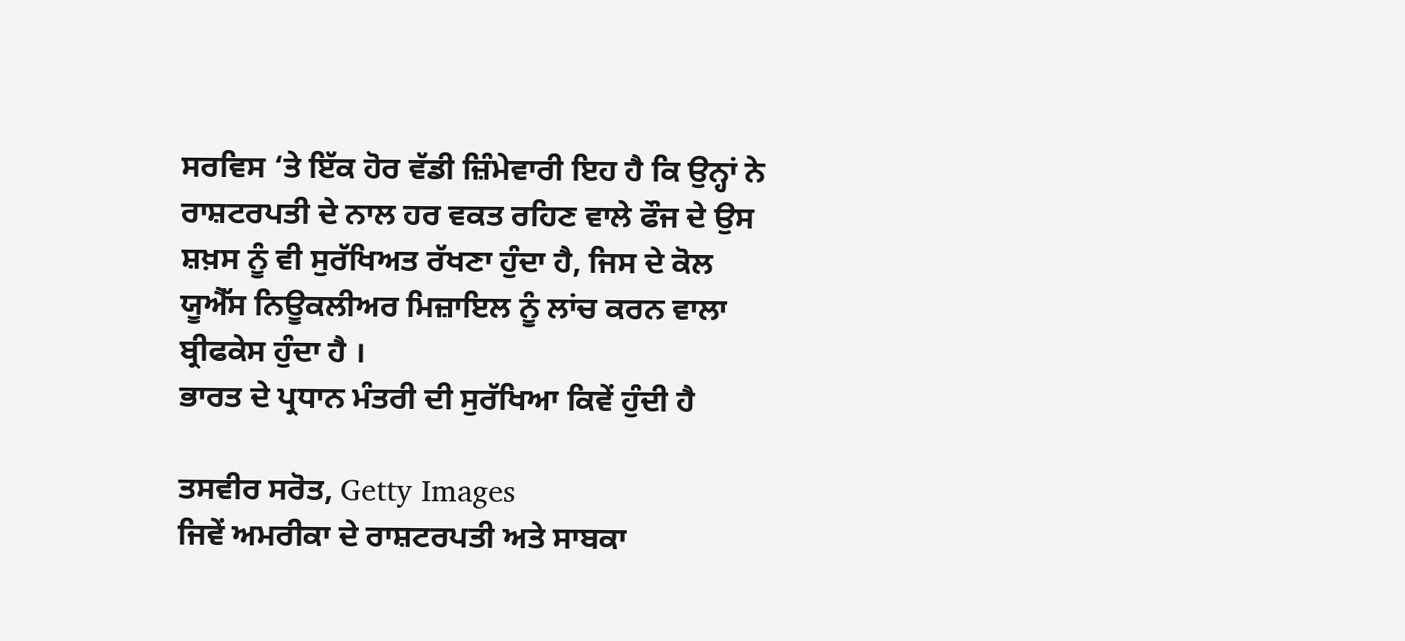ਸਰਵਿਸ ‘ਤੇ ਇੱਕ ਹੋਰ ਵੱਡੀ ਜ਼ਿੰਮੇਵਾਰੀ ਇਹ ਹੈ ਕਿ ਉਨ੍ਹਾਂ ਨੇ ਰਾਸ਼ਟਰਪਤੀ ਦੇ ਨਾਲ ਹਰ ਵਕਤ ਰਹਿਣ ਵਾਲੇ ਫੌਜ ਦੇ ਉਸ ਸ਼ਖ਼ਸ ਨੂੰ ਵੀ ਸੁਰੱਖਿਅਤ ਰੱਖਣਾ ਹੁੰਦਾ ਹੈ, ਜਿਸ ਦੇ ਕੋਲ ਯੂਐੱਸ ਨਿਊਕਲੀਅਰ ਮਿਜ਼ਾਇਲ ਨੂੰ ਲਾਂਚ ਕਰਨ ਵਾਲਾ ਬ੍ਰੀਫਕੇਸ ਹੁੰਦਾ ਹੈ ।
ਭਾਰਤ ਦੇ ਪ੍ਰਧਾਨ ਮੰਤਰੀ ਦੀ ਸੁਰੱਖਿਆ ਕਿਵੇਂ ਹੁੰਦੀ ਹੈ

ਤਸਵੀਰ ਸਰੋਤ, Getty Images
ਜਿਵੇਂ ਅਮਰੀਕਾ ਦੇ ਰਾਸ਼ਟਰਪਤੀ ਅਤੇ ਸਾਬਕਾ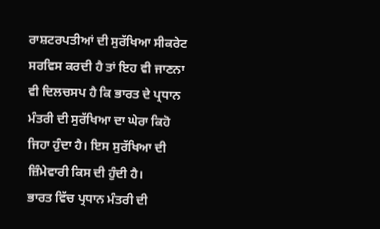ਰਾਸ਼ਟਰਪਤੀਆਂ ਦੀ ਸੁਰੱਖਿਆ ਸੀਕਰੇਟ ਸਰਵਿਸ ਕਰਦੀ ਹੈ ਤਾਂ ਇਹ ਵੀ ਜਾਣਨਾ ਵੀ ਦਿਲਚਸਪ ਹੈ ਕਿ ਭਾਰਤ ਦੇ ਪ੍ਰਧਾਨ ਮੰਤਰੀ ਦੀ ਸੁਰੱਖਿਆ ਦਾ ਘੇਰਾ ਕਿਹੋ ਜਿਹਾ ਹੁੰਦਾ ਹੈ। ਇਸ ਸੁਰੱਖਿਆ ਦੀ ਜ਼ਿੰਮੇਵਾਰੀ ਕਿਸ ਦੀ ਹੁੰਦੀ ਹੈ।
ਭਾਰਤ ਵਿੱਚ ਪ੍ਰਧਾਨ ਮੰਤਰੀ ਦੀ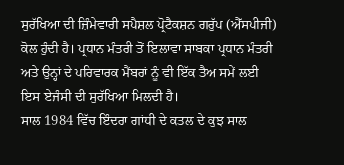ਸੁਰੱਖਿਆ ਦੀ ਜ਼ਿੰਮੇਵਾਰੀ ਸਪੈਸ਼ਲ ਪ੍ਰੋਟੈਕਸ਼ਨ ਗਰੁੱਪ (ਐੱਸਪੀਜੀ) ਕੋਲ ਹੁੰਦੀ ਹੈ। ਪ੍ਰਧਾਨ ਮੰਤਰੀ ਤੋਂ ਇਲਾਵਾ ਸਾਬਕਾ ਪ੍ਰਧਾਨ ਮੰਤਰੀ ਅਤੇ ਉਨ੍ਹਾਂ ਦੇ ਪਰਿਵਾਰਕ ਮੈਂਬਰਾਂ ਨੂੰ ਵੀ ਇੱਕ ਤੈਅ ਸਮੇਂ ਲਈ ਇਸ ਏਜੰਸੀ ਦੀ ਸੁਰੱਖਿਆ ਮਿਲਦੀ ਹੈ।
ਸਾਲ 1984 ਵਿੱਚ ਇੰਦਰਾ ਗਾਂਧੀ ਦੇ ਕਤਲ ਦੇ ਕੁਝ ਸਾਲ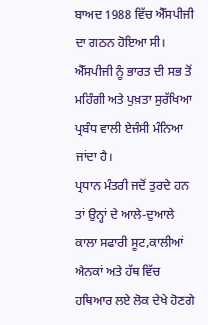ਬਾਅਦ 1988 ਵਿੱਚ ਐੱਸਪੀਜੀ ਦਾ ਗਠਨ ਹੋਇਆ ਸੀ। ਐੱਸਪੀਜੀ ਨੂੰ ਭਾਰਤ ਦੀ ਸਭ ਤੋਂ ਮਹਿੰਗੀ ਅਤੇ ਪੁਖ਼ਤਾ ਸੁਰੱਖਿਆ ਪ੍ਰਬੰਧ ਵਾਲੀ ਏਜੰਸੀ ਮੰਨਿਆ ਜਾਂਦਾ ਹੈ।
ਪ੍ਰਧਾਨ ਮੰਤਰੀ ਜਦੋਂ ਤੁਰਦੇ ਹਨ ਤਾਂ ਉਨ੍ਹਾਂ ਦੇ ਆਲੇ-ਦੁਆਲੇ ਕਾਲਾ ਸਫਾਰੀ ਸੂਟ,ਕਾਲੀਆਂ ਐਨਕਾਂ ਅਤੇ ਹੱਥ ਵਿੱਚ ਹਥਿਆਰ ਲਏ ਲੋਕ ਦੇਖੇ ਹੋਣਗੇ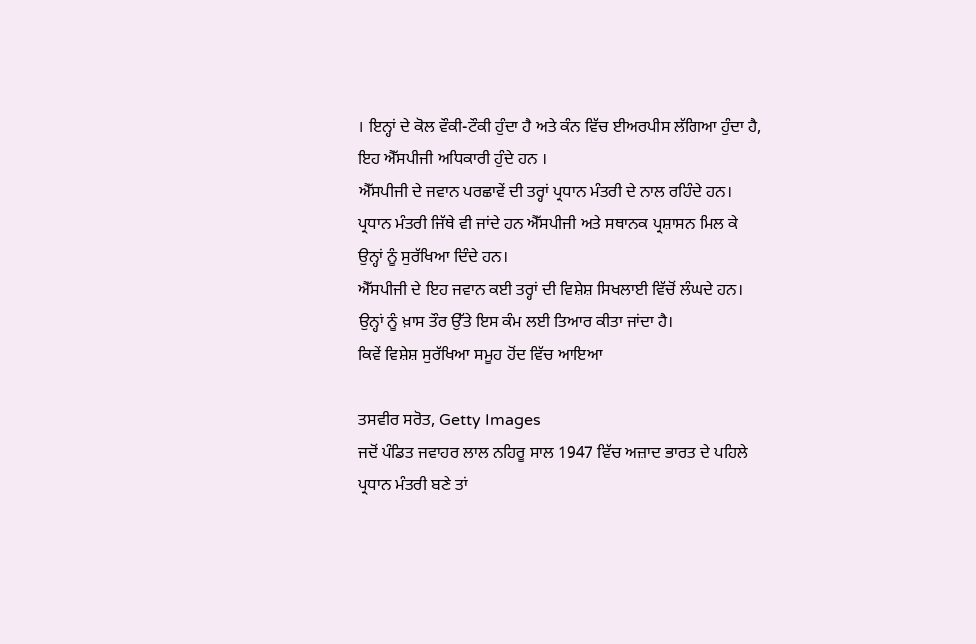। ਇਨ੍ਹਾਂ ਦੇ ਕੋਲ ਵੌਕੀ-ਟੌਕੀ ਹੁੰਦਾ ਹੈ ਅਤੇ ਕੰਨ ਵਿੱਚ ਈਅਰਪੀਸ ਲੱਗਿਆ ਹੁੰਦਾ ਹੈ, ਇਹ ਐੱਸਪੀਜੀ ਅਧਿਕਾਰੀ ਹੁੰਦੇ ਹਨ ।
ਐੱਸਪੀਜੀ ਦੇ ਜਵਾਨ ਪਰਛਾਵੇਂ ਦੀ ਤਰ੍ਹਾਂ ਪ੍ਰਧਾਨ ਮੰਤਰੀ ਦੇ ਨਾਲ ਰਹਿੰਦੇ ਹਨ। ਪ੍ਰਧਾਨ ਮੰਤਰੀ ਜਿੱਥੇ ਵੀ ਜਾਂਦੇ ਹਨ ਐੱਸਪੀਜੀ ਅਤੇ ਸਥਾਨਕ ਪ੍ਰਸ਼ਾਸਨ ਮਿਲ ਕੇ ਉਨ੍ਹਾਂ ਨੂੰ ਸੁਰੱਖਿਆ ਦਿੰਦੇ ਹਨ।
ਐੱਸਪੀਜੀ ਦੇ ਇਹ ਜਵਾਨ ਕਈ ਤਰ੍ਹਾਂ ਦੀ ਵਿਸ਼ੇਸ਼ ਸਿਖਲਾਈ ਵਿੱਚੋਂ ਲੰਘਦੇ ਹਨ। ਉਨ੍ਹਾਂ ਨੂੰ ਖ਼ਾਸ ਤੌਰ ਉੱਤੇ ਇਸ ਕੰਮ ਲਈ ਤਿਆਰ ਕੀਤਾ ਜਾਂਦਾ ਹੈ।
ਕਿਵੇਂ ਵਿਸ਼ੇਸ਼ ਸੁਰੱਖਿਆ ਸਮੂਹ ਹੋਂਦ ਵਿੱਚ ਆਇਆ

ਤਸਵੀਰ ਸਰੋਤ, Getty Images
ਜਦੋਂ ਪੰਡਿਤ ਜਵਾਹਰ ਲਾਲ ਨਹਿਰੂ ਸਾਲ 1947 ਵਿੱਚ ਅਜ਼ਾਦ ਭਾਰਤ ਦੇ ਪਹਿਲੇ ਪ੍ਰਧਾਨ ਮੰਤਰੀ ਬਣੇ ਤਾਂ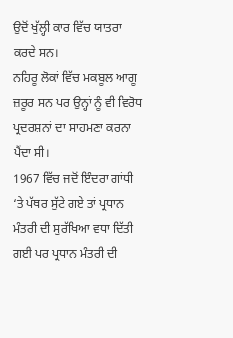ਉਦੋਂ ਖੁੱਲ੍ਹੀ ਕਾਰ ਵਿੱਚ ਯਾਤਰਾ ਕਰਦੇ ਸਨ।
ਨਹਿਰੂ ਲੋਕਾਂ ਵਿੱਚ ਮਕਬੂਲ ਆਗੂ ਜ਼ਰੂਰ ਸਨ ਪਰ ਉਨ੍ਹਾਂ ਨੂੰ ਵੀ ਵਿਰੋਧ ਪ੍ਰਦਰਸ਼ਨਾਂ ਦਾ ਸਾਹਮਣਾ ਕਰਨਾ ਪੈਂਦਾ ਸੀ।
1967 ਵਿੱਚ ਜਦੋਂ ਇੰਦਰਾ ਗਾਂਧੀ ‘ਤੇ ਪੱਥਰ ਸੁੱਟੇ ਗਏ ਤਾਂ ਪ੍ਰਧਾਨ ਮੰਤਰੀ ਦੀ ਸੁਰੱਖਿਆ ਵਧਾ ਦਿੱਤੀ ਗਈ ਪਰ ਪ੍ਰਧਾਨ ਮੰਤਰੀ ਦੀ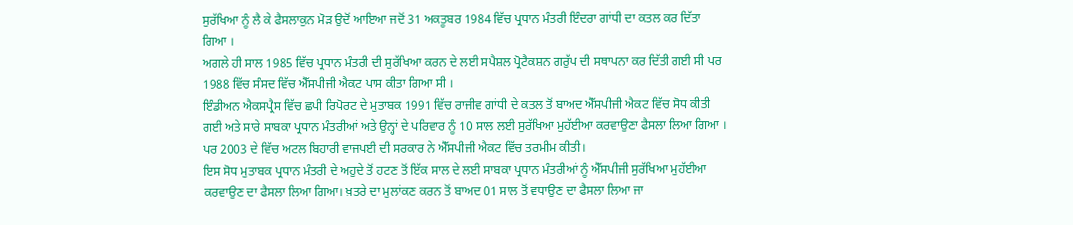ਸੁਰੱਖਿਆ ਨੂੰ ਲੈ ਕੇ ਫੈਸਲਾਕੁਨ ਮੋੜ ਉਦੋਂ ਆਇਆ ਜਦੋਂ 31 ਅਕਤੂਬਰ 1984 ਵਿੱਚ ਪ੍ਰਧਾਨ ਮੰਤਰੀ ਇੰਦਰਾ ਗਾਂਧੀ ਦਾ ਕਤਲ ਕਰ ਦਿੱਤਾ ਗਿਆ ।
ਅਗਲੇ ਹੀ ਸਾਲ 1985 ਵਿੱਚ ਪ੍ਰਧਾਨ ਮੰਤਰੀ ਦੀ ਸੁਰੱਖਿਆ ਕਰਨ ਦੇ ਲਈ ਸਪੈਸ਼ਲ ਪ੍ਰੋਟੈਕਸ਼ਨ ਗਰੁੱਪ ਦੀ ਸਥਾਪਨਾ ਕਰ ਦਿੱਤੀ ਗਈ ਸੀ ਪਰ 1988 ਵਿੱਚ ਸੰਸਦ ਵਿੱਚ ਐੱਸਪੀਜੀ ਐਕਟ ਪਾਸ ਕੀਤਾ ਗਿਆ ਸੀ ।
ਇੰਡੀਅਨ ਐਕਸਪ੍ਰੈਸ ਵਿੱਚ ਛਪੀ ਰਿਪੋਰਟ ਦੇ ਮੁਤਾਬਕ 1991 ਵਿੱਚ ਰਾਜੀਵ ਗਾਂਧੀ ਦੇ ਕਤਲ ਤੋਂ ਬਾਅਦ ਐੱਸਪੀਜੀ ਐਕਟ ਵਿੱਚ ਸੋਧ ਕੀਤੀ ਗਈ ਅਤੇ ਸਾਰੇ ਸਾਬਕਾ ਪ੍ਰਧਾਨ ਮੰਤਰੀਆਂ ਅਤੇ ਉਨ੍ਹਾਂ ਦੇ ਪਰਿਵਾਰ ਨੂੰ 10 ਸਾਲ ਲਈ ਸੁਰੱਖਿਆ ਮੁਹੱਈਆ ਕਰਵਾਉਣਾ ਫੈਸਲਾ ਲਿਆ ਗਿਆ ।
ਪਰ 2003 ਦੇ ਵਿੱਚ ਅਟਲ ਬਿਹਾਰੀ ਵਾਜਪਈ ਦੀ ਸਰਕਾਰ ਨੇ ਐੱਸਪੀਜੀ ਐਕਟ ਵਿੱਚ ਤਰਮੀਮ ਕੀਤੀ।
ਇਸ ਸੋਧ ਮੁਤਾਬਕ ਪ੍ਰਧਾਨ ਮੰਤਰੀ ਦੇ ਅਹੁਦੇ ਤੋਂ ਹਟਣ ਤੋਂ ਇੱਕ ਸਾਲ ਦੇ ਲਈ ਸਾਬਕਾ ਪ੍ਰਧਾਨ ਮੰਤਰੀਆਂ ਨੂੰ ਐੱਸਪੀਜੀ ਸੁਰੱਖਿਆ ਮੁਹੱਈਆ ਕਰਵਾਉਣ ਦਾ ਫੈਸਲਾ ਲਿਆ ਗਿਆ। ਖ਼ਤਰੇ ਦਾ ਮੁਲਾਂਕਣ ਕਰਨ ਤੋਂ ਬਾਅਦ 01 ਸਾਲ ਤੋਂ ਵਧਾਉਣ ਦਾ ਫੈਸਲਾ ਲਿਆ ਜਾ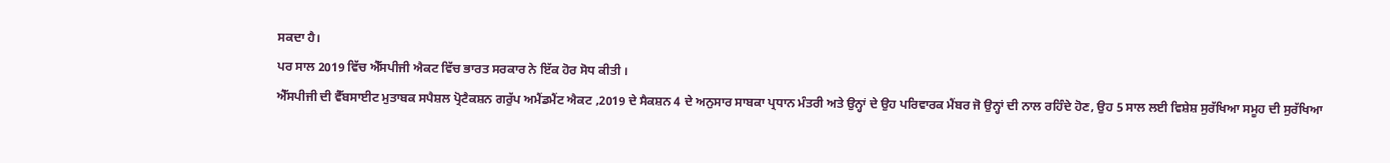ਸਕਦਾ ਹੈ।
ਪਰ ਸਾਲ 2019 ਵਿੱਚ ਐੱਸਪੀਜੀ ਐਕਟ ਵਿੱਚ ਭਾਰਤ ਸਰਕਾਰ ਨੇ ਇੱਕ ਹੋਰ ਸੋਧ ਕੀਤੀ ।
ਐੱਸਪੀਜੀ ਦੀ ਵੈੱਬਸਾਈਟ ਮੁਤਾਬਕ ਸਪੈਸ਼ਲ ਪ੍ਰੋਟੈਕਸ਼ਨ ਗਰੁੱਪ ਅਮੈਂਡਮੈਂਟ ਐਕਟ ,2019 ਦੇ ਸੈਕਸ਼ਨ 4 ਦੇ ਅਨੁਸਾਰ ਸਾਬਕਾ ਪ੍ਰਧਾਨ ਮੰਤਰੀ ਅਤੇ ਉਨ੍ਹਾਂ ਦੇ ਉਹ ਪਰਿਵਾਰਕ ਮੈਂਬਰ ਜੋ ਉਨ੍ਹਾਂ ਦੀ ਨਾਲ ਰਹਿੰਦੇ ਹੋਣ, ਉਹ 5 ਸਾਲ ਲਈ ਵਿਸ਼ੇਸ਼ ਸੁਰੱਖਿਆ ਸਮੂਹ ਦੀ ਸੁਰੱਖਿਆ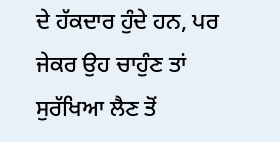ਦੇ ਹੱਕਦਾਰ ਹੁੰਦੇ ਹਨ, ਪਰ ਜੇਕਰ ਉਹ ਚਾਹੁੰਣ ਤਾਂ ਸੁਰੱਖਿਆ ਲੈਣ ਤੋਂ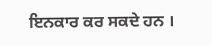ਇਨਕਾਰ ਕਰ ਸਕਦੇ ਹਨ ।